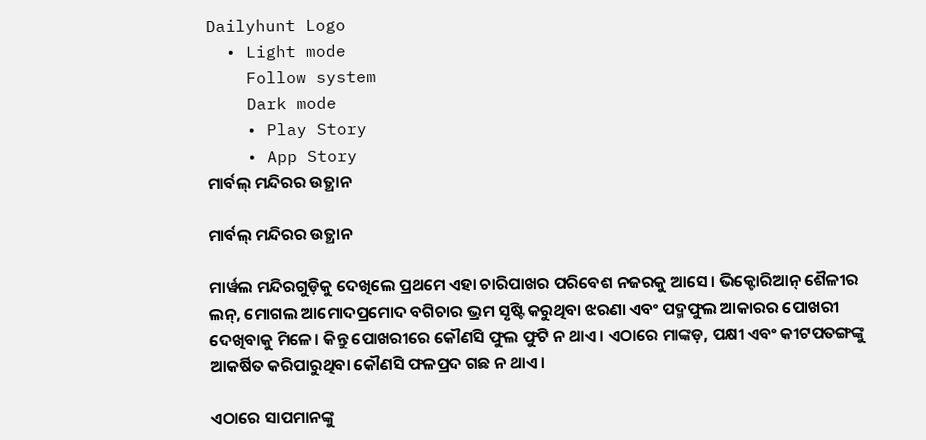Dailyhunt Logo
  • Light mode
    Follow system
    Dark mode
    • Play Story
    • App Story
ମାର୍ବଲ୍ ମନ୍ଦିରର ଉତ୍ଥାନ

ମାର୍ବଲ୍ ମନ୍ଦିରର ଉତ୍ଥାନ

ମାର୍ୱଲ ମନ୍ଦିରଗୁଡ଼ିକୁ ଦେଖିଲେ ପ୍ରଥମେ ଏହା ଚାରିପାଖର ପରିବେଶ ନଜରକୁ ଆସେ। ଭିକ୍ଟୋରିଆନ୍‌ ଶୈଳୀର ଲନ୍‌, ମୋଗଲ ଆମୋଦପ୍ରମୋଦ ବଗିଚାର ଭ୍ରମ ସୃଷ୍ଟି କରୁଥିବା ଝରଣା ଏବଂ ପଦ୍ମଫୁଲ ଆକାରର ପୋଖରୀ ଦେଖିବାକୁ ମିଳେ। କିନ୍ତୁ ପୋଖରୀରେ କୌଣସି ଫୁଲ ଫୁଟି ନ ଥାଏ। ଏଠାରେ ମାଙ୍କଡ଼, ପକ୍ଷୀ ଏବଂ କୀଟପତଙ୍ଗଙ୍କୁ ଆକର୍ଷିତ କରିପାରୁଥିବା କୌଣସି ଫଳପ୍ରଦ ଗଛ ନ ଥାଏ।

ଏଠାରେ ସାପମାନଙ୍କୁ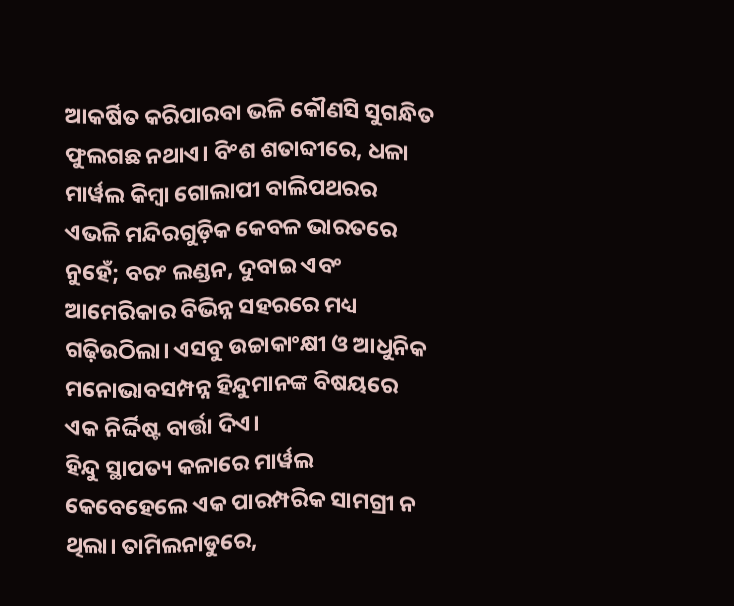ଆକର୍ଷିତ କରିପାରବା ଭଳି କୌଣସି ସୁଗନ୍ଧିତ ଫୁଲଗଛ ନଥାଏ। ବିଂଶ ଶତାବ୍ଦୀରେ, ଧଳା ମାର୍ୱଲ କିମ୍ୱା ଗୋଲାପୀ ବାଲିପଥରର ଏଭଳି ମନ୍ଦିରଗୁଡ଼ିକ କେବଳ ଭାରତରେ ନୁହେଁ; ବରଂ ଲଣ୍ଡନ, ଦୁବାଇ ଏବଂ ଆମେରିକାର ବିଭିନ୍ନ ସହରରେ ମଧ୍ୟ ଗଢ଼ିଉଠିଲା। ଏସବୁ ଉଚ୍ଚାକାଂକ୍ଷୀ ଓ ଆଧୁନିକ ମନୋଭାବସମ୍ପନ୍ନ ହିନ୍ଦୁମାନଙ୍କ ବିଷୟରେ ଏକ ନିର୍ଦ୍ଦିଷ୍ଟ ବାର୍ତ୍ତା ଦିଏ।
ହିନ୍ଦୁ ସ୍ଥାପତ୍ୟ କଳାରେ ମାର୍ୱଲ କେବେହେଲେ ଏକ ପାରମ୍ପରିକ ସାମଗ୍ରୀ ନ ଥିଲା। ତାମିଲନାଡୁରେ,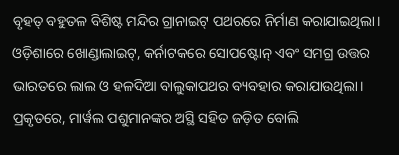ବୃହତ୍‌ ବହୁତଳ ବିଶିଷ୍ଟ ମନ୍ଦିର ଗ୍ରାନାଇଟ୍‌ ପଥରରେ ନିର୍ମାଣ କରାଯାଇଥିଲା। ଓଡ଼ିଶାରେ ଖୋଣ୍ଡାଲାଇଟ୍‌, କର୍ନାଟକରେ ସୋପଷ୍ଟୋନ୍‌ ଏବଂ ସମଗ୍ର ଉତ୍ତର ଭାରତରେ ଲାଲ ଓ ହଳଦିଆ ବାଲୁକାପଥର ବ୍ୟବହାର କରାଯାଉଥିଲା। ପ୍ରକୃତରେ, ମାର୍ୱଲ ପଶୁମାନଙ୍କର ଅସ୍ଥି ସହିତ ଜଡ଼ିତ ବୋଲି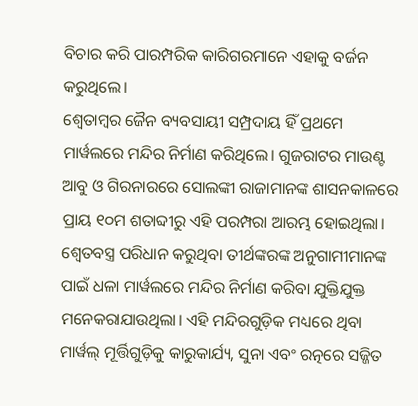ବିଚାର କରି ପାରମ୍ପରିକ କାରିଗରମାନେ ଏହାକୁ ବର୍ଜନ କରୁଥିଲେ।
ଶ୍ୱେତାମ୍ୱର ଜୈନ ବ୍ୟବସାୟୀ ସମ୍ପ୍ରଦାୟ ହିଁ ପ୍ରଥମେ ମାର୍ୱଲରେ ମନ୍ଦିର ନିର୍ମାଣ କରିଥିଲେ। ଗୁଜରାଟର ମାଉଣ୍ଟ ଆବୁ ଓ ଗିରନାରରେ ସୋଲଙ୍କୀ ରାଜାମାନଙ୍କ ଶାସନକାଳରେ ପ୍ରାୟ ୧୦ମ ଶତାବ୍ଦୀରୁ ଏହି ପରମ୍ପରା ଆରମ୍ଭ ହୋଇଥିଲା। ଶ୍ୱେତବସ୍ତ୍ର ପରିଧାନ କରୁଥିବା ତୀର୍ଥଙ୍କରଙ୍କ ଅନୁଗାମୀମାନଙ୍କ ପାଇଁ ଧଳା ମାର୍ୱଲରେ ମନ୍ଦିର ନିର୍ମାଣ କରିବା ଯୁକ୍ତିଯୁକ୍ତ ମନେକରାଯାଉଥିଲା। ଏହି ମନ୍ଦିରଗୁଡ଼ିକ ମଧ୍ୟରେ ଥିବା ମାର୍ୱଲ୍‌ ମୂର୍ତ୍ତିଗୁଡ଼ିକୁ କାରୁକାର୍ଯ୍ୟ, ସୁନା ଏବଂ ରତ୍ନରେ ସଜ୍ଜିତ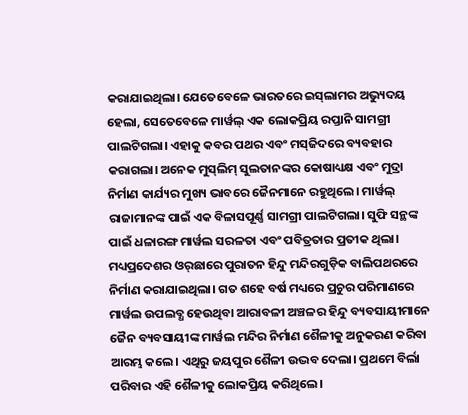କରାଯାଇଥିଲା। ଯେତେବେଳେ ଭାରତରେ ଇସ୍‌ଲାମର ଅଭ୍ୟୁଦୟ ହେଲା, ସେତେବେଳେ ମାର୍ୱଲ୍‌ ଏକ ଲୋକପ୍ରିୟ ରପ୍ତାନି ସାମଗ୍ରୀ ପାଲଟିଗଲା। ଏହାକୁ କବର ପଥର ଏବଂ ମସ୍‌ଜିଦରେ ବ୍ୟବହାର କରାଗଲା। ଅନେକ ମୁସ୍‌ଲିମ୍‌ ସୁଲତାନଙ୍କର କୋଷାଧ୍ୟକ୍ଷ ଏବଂ ମୁଦ୍ରା ନିର୍ମାଣ କାର୍ଯ୍ୟର ମୁଖ୍ୟ ଭାବରେ ଜୈନମାନେ ରହୁଥିଲେ। ମାର୍ୱଲ୍‌ ରାଜାମାନଙ୍କ ପାଇଁ ଏକ ବିଳାସପୂର୍ଣ୍ଣ ସାମଗ୍ରୀ ପାଲଟିଗଲା। ସୁଫି ସନ୍ଥଙ୍କ ପାଇଁ ଧଳାରଙ୍ଗ ମାର୍ୱଲ ସରଳତା ଏବଂ ପବିତ୍ରତାର ପ୍ରତୀକ ଥିଲା।
ମଧ୍ୟପ୍ରଦେଶର ଓର୍‌ଛାରେ ପୁରାତନ ହିନ୍ଦୁ ମନ୍ଦିରଗୁଡ଼ିକ ବାଲିପଥରରେ ନିର୍ମାଣ କରାଯାଇଥିଲା। ଗତ ଶହେ ବର୍ଷ ମଧ୍ୟରେ ପ୍ରଚୁର ପରିମାଣରେ ମାର୍ୱଲ ଉପଲବ୍ଧ ହେଉଥିବା ଆରାବଳୀ ଅଞ୍ଚଳର ହିନ୍ଦୁ ବ୍ୟବସାୟୀମାନେ ଜୈନ ବ୍ୟବସାୟୀଙ୍କ ମାର୍ୱଲ ମନ୍ଦିର ନିର୍ମାଣ ଶୈଳୀକୁ ଅନୁକରଣ କରିବା ଆରମ୍ଭ କଲେ। ଏଥିରୁ ଜୟପୁର ଶୈଳୀ ଉଦ୍ଭବ ଦେଲା। ପ୍ରଥମେ ବିର୍ଲା ପରିବାର ଏହି ଶୈଳୀକୁ ଲୋକପ୍ରିୟ କରିଥିଲେ।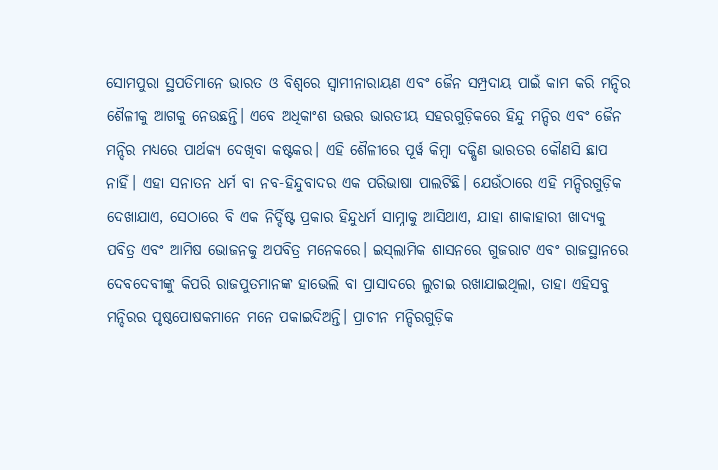ସୋମପୁରା ସ୍ଥପତିମାନେ ଭାରତ ଓ ବିଶ୍ୱରେ ସ୍ୱାମୀନାରାୟଣ ଏବଂ ଜୈନ ସମ୍ପ୍ରଦାୟ ପାଇଁ କାମ କରି ମନ୍ଦିର ଶୈଳୀକୁ ଆଗକୁ ନେଉଛନ୍ତି। ଏବେ ଅଧିକାଂଶ ଉତ୍ତର ଭାରତୀୟ ସହରଗୁଡ଼ିକରେ ହିନ୍ଦୁ ମନ୍ଦିର ଏବଂ ଜୈନ ମନ୍ଦିର ମଧ୍ୟରେ ପାର୍ଥକ୍ୟ ଦେଖିବା କଷ୍ଟକର। ଏହି ଶୈଳୀରେ ପୂର୍ୱ କିମ୍ୱା ଦକ୍ଷିଣ ଭାରତର କୌଣସି ଛାପ ନାହିଁ। ଏହା ସନାତନ ଧର୍ମ ବା ନବ-ହିନ୍ଦୁବାଦର ଏକ ପରିଭାଷା ପାଲଟିଛି। ଯେଉଁଠାରେ ଏହି ମନ୍ଦିରଗୁଡ଼ିକ ଦେଖାଯାଏ, ସେଠାରେ ବି ଏକ ନିର୍ଦ୍ଦିଷ୍ଟ ପ୍ରକାର ହିନ୍ଦୁଧର୍ମ ସାମ୍ନାକୁ ଆସିଥାଏ, ଯାହା ଶାକାହାରୀ ଖାଦ୍ୟକୁ ପବିତ୍ର ଏବଂ ଆମିଷ ଭୋଜନକୁ ଅପବିତ୍ର ମନେକରେ। ଇସ୍‌ଲାମିକ ଶାସନରେ ଗୁଜରାଟ ଏବଂ ରାଜସ୍ଥାନରେ ଦେବଦେବୀଙ୍କୁ କିପରି ରାଜପୁତମାନଙ୍କ ହାଭେଲି ବା ପ୍ରାସାଦରେ ଲୁଚାଇ ରଖାଯାଇଥିଲା, ତାହା ଏହିସବୁ ମନ୍ଦିରର ପୃଷ୍ଠପୋଷକମାନେ ମନେ ପକାଇଦିଅନ୍ତି। ପ୍ରାଚୀନ ମନ୍ଦିରଗୁଡ଼ିକ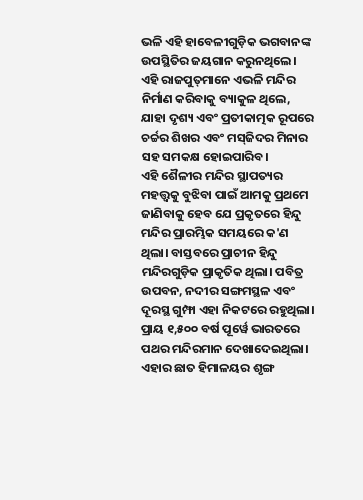ଭଳି ଏହି ହାବେଳୀଗୁଡ଼ିକ ଭଗବାନଙ୍କ ଉପସ୍ଥିତିର ଜୟଗାନ କରୁନଥିଲେ। ଏହି ରାଜପୁତ୍‌ମାନେ ଏଭଳି ମନ୍ଦିର ନିର୍ମାଣ କରିବାକୁ ବ୍ୟାକୁଳ ଥିଲେ, ଯାହା ଦୃଶ୍ୟ ଏବଂ ପ୍ରତୀକାତ୍ମକ ରୂପରେ ଚର୍ଚ୍ଚର ଶିଖର ଏବଂ ମସ୍‌ଜିଦର ମିନାର ସହ ସମକକ୍ଷ ହୋଇପାରିବ।
ଏହି ଶୈଳୀର ମନ୍ଦିର ସ୍ଥାପତ୍ୟର ମହତ୍ତ୍ୱକୁ ବୁଝିବା ପାଇଁ ଆମକୁ ପ୍ରଥମେ ଜାଣିବାକୁ ହେବ ଯେ ପ୍ରକୃତରେ ହିନ୍ଦୁ ମନ୍ଦିର ପ୍ରାରମ୍ଭିକ ସମୟରେ କ'ଣ ଥିଲା। ବାସ୍ତବରେ ପ୍ରାଚୀନ ହିନ୍ଦୁ ମନ୍ଦିରଗୁଡ଼ିକ ପ୍ରାକୃତିକ ଥିଲା। ପବିତ୍ର ଉପବନ, ନଦୀର ସଙ୍ଗମସ୍ଥଳ ଏବଂ ଦୂରସ୍ଥ ଗୁମ୍ଫା ଏହା ନିକଟରେ ରହୁଥିଲା। ପ୍ରାୟ ୧,୫୦୦ ବର୍ଷ ପୂର୍ୱେ ଭାରତରେ ପଥର ମନ୍ଦିରମାନ ଦେଖାଦେଇଥିଲା। ଏହାର ଛାତ ହିମାଳୟର ଶୃଙ୍ଗ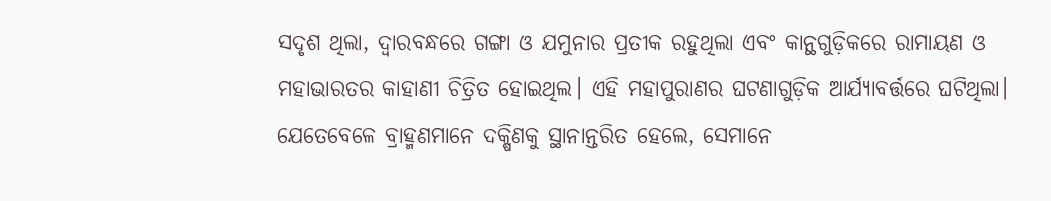ସଦୃଶ ଥିଲା, ଦ୍ୱାରବନ୍ଧରେ ଗଙ୍ଗା ଓ ଯମୁନାର ପ୍ରତୀକ ରହୁଥିଲା ଏବଂ କାନ୍ଥଗୁଡ଼ିକରେ ରାମାୟଣ ଓ ମହାଭାରତର କାହାଣୀ ଚିତ୍ରିତ ହୋଇଥିଲ। ଏହି ମହାପୁରାଣର ଘଟଣାଗୁଡ଼ିକ ଆର୍ଯ୍ୟାବର୍ତ୍ତରେ ଘଟିଥିଲା। ଯେତେବେଳେ ବ୍ରାହ୍ମଣମାନେ ଦକ୍ଷିଣକୁ ସ୍ଥାନାନ୍ତରିତ ହେଲେ, ସେମାନେ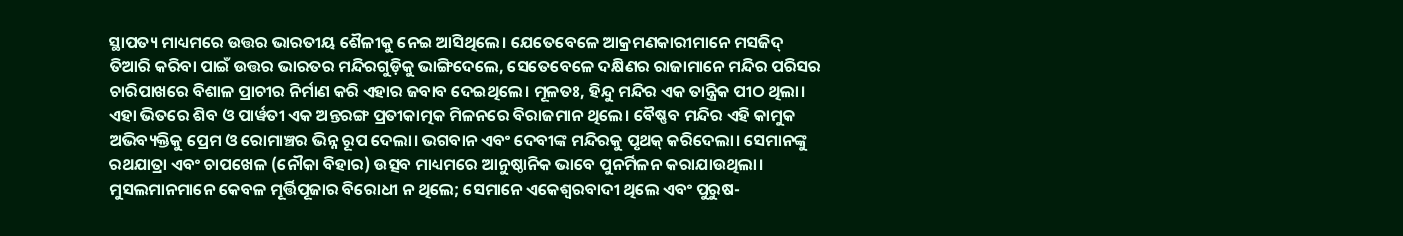ସ୍ଥାପତ୍ୟ ମାଧ୍ୟମରେ ଉତ୍ତର ଭାରତୀୟ ଶୈଳୀକୁ ନେଇ ଆସିଥିଲେ। ଯେତେବେଳେ ଆକ୍ରମଣକାରୀମାନେ ମସଜିଦ୍‌ ତିଆରି କରିବା ପାଇଁ ଉତ୍ତର ଭାରତର ମନ୍ଦିରଗୁଡ଼ିକୁ ଭାଙ୍ଗିଦେଲେ, ସେତେବେଳେ ଦକ୍ଷିଣର ରାଜାମାନେ ମନ୍ଦିର ପରିସର ଚାରିପାଖରେ ବିଶାଳ ପ୍ରାଚୀର ନିର୍ମାଣ କରି ଏହାର ଜବାବ ଦେଇଥିଲେ। ମୂଳତଃ, ହିନ୍ଦୁ ମନ୍ଦିର ଏକ ତାନ୍ତ୍ରିକ ପୀଠ ଥିଲା। ଏହା ଭିତରେ ଶିବ ଓ ପାର୍ୱତୀ ଏକ ଅନ୍ତରଙ୍ଗ ପ୍ରତୀକାତ୍ମକ ମିଳନରେ ବିରାଜମାନ ଥିଲେ। ବୈଷ୍ଣବ ମନ୍ଦିର ଏହି କାମୁକ ଅଭିବ୍ୟକ୍ତିକୁ ପ୍ରେମ ଓ ରୋମାଞ୍ଚର ଭିନ୍ନ ରୂପ ଦେଲା। ଭଗବାନ ଏବଂ ଦେବୀଙ୍କ ମନ୍ଦିରକୁ ପୃଥକ୍‌ କରିଦେଲା। ସେମାନଙ୍କୁ ରଥଯାତ୍ରା ଏବଂ ଚାପଖେଳ (ନୌକା ବିହାର) ଉତ୍ସବ ମାଧ୍ୟମରେ ଆନୁଷ୍ଠାନିକ ଭାବେ ପୁନର୍ମିଳନ କରାଯାଉଥିଲା।
ମୁସଲମାନମାନେ କେବଳ ମୂର୍ତ୍ତିପୂଜାର ବିରୋଧୀ ନ ଥିଲେ; ସେମାନେ ଏକେଶ୍ୱରବାଦୀ ଥିଲେ ଏବଂ ପୁରୁଷ-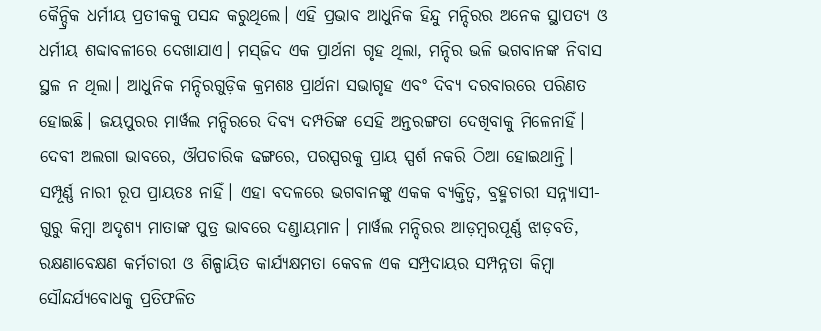କୈନ୍ଦ୍ରିକ ଧର୍ମୀୟ ପ୍ରତୀକକୁ ପସନ୍ଦ କରୁଥିଲେ। ଏହି ପ୍ରଭାବ ଆଧୁନିକ ହିନ୍ଦୁ ମନ୍ଦିରର ଅନେକ ସ୍ଥାପତ୍ୟ ଓ ଧର୍ମୀୟ ଶବ୍ଦାବଳୀରେ ଦେଖାଯାଏ। ମସ୍‌ଜିଦ ଏକ ପ୍ରାର୍ଥନା ଗୃହ ଥିଲା, ମନ୍ଦିର ଭଳି ଭଗବାନଙ୍କ ନିବାସ ସ୍ଥଳ ନ ଥିଲା। ଆଧୁନିକ ମନ୍ଦିରଗୁଡ଼ିକ କ୍ରମଶଃ ପ୍ରାର୍ଥନା ସଭାଗୃହ ଏବଂ ଦିବ୍ୟ ଦରବାରରେ ପରିଣତ ହୋଇଛି। ଜୟପୁରର ମାର୍ୱଲ ମନ୍ଦିରରେ ଦିବ୍ୟ ଦମ୍ପତିଙ୍କ ସେହି ଅନ୍ତରଙ୍ଗତା ଦେଖିବାକୁ ମିଳେନାହିଁ। ଦେବୀ ଅଲଗା ଭାବରେ, ଔପଚାରିକ ଢଙ୍ଗରେ, ପରସ୍ପରକୁ ପ୍ରାୟ ସ୍ପର୍ଶ ନକରି ଠିଆ ହୋଇଥାନ୍ତି। ସମ୍ପୂର୍ଣ୍ଣ ନାରୀ ରୂପ ପ୍ରାୟତଃ ନାହିଁ। ଏହା ବଦଳରେ ଭଗବାନଙ୍କୁ ଏକକ ବ୍ୟକ୍ତିତ୍ୱ, ବ୍ରହ୍ମଚାରୀ ସନ୍ନ୍ୟାସୀ-ଗୁରୁ କିମ୍ୱା ଅଦୃଶ୍ୟ ମାତାଙ୍କ ପୁତ୍ର ଭାବରେ ଦଣ୍ଡାୟମାନ। ମାର୍ୱଲ ମନ୍ଦିରର ଆଡ଼ମ୍ୱରପୂର୍ଣ୍ଣ ଝାଡ଼ବତି, ରକ୍ଷଣାବେକ୍ଷଣ କର୍ମଚାରୀ ଓ ଶିଳ୍ପାୟିତ କାର୍ଯ୍ୟକ୍ଷମତା କେବଳ ଏକ ସମ୍ପ୍ରଦାୟର ସମ୍ପନ୍ନତା କିମ୍ୱା ସୌନ୍ଦର୍ଯ୍ୟବୋଧକୁ ପ୍ରତିଫଳିତ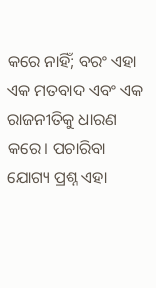କରେ ନାହିଁ; ବରଂ ଏହା ଏକ ମତବାଦ ଏବଂ ଏକ ରାଜନୀତିକୁ ଧାରଣ କରେ। ପଚାରିବା ଯୋଗ୍ୟ ପ୍ରଶ୍ନ ଏହା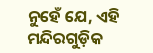ନୁହେଁ ଯେ, ଏହି ମନ୍ଦିରଗୁଡ଼ିକ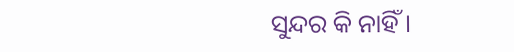ସୁନ୍ଦର କି ନାହିଁ।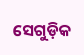ସେଗୁଡ଼ିକ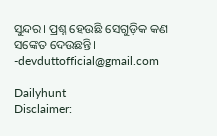ସୁନ୍ଦର। ପ୍ରଶ୍ନ ହେଉଛି ସେଗୁଡ଼ିକ କଣ ସଙ୍କେତ ଦେଉଛନ୍ତି।
-devduttofficial@gmail.com

Dailyhunt
Disclaimer: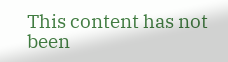This content has not been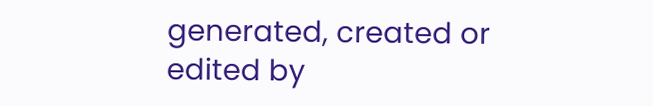generated, created or edited by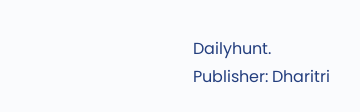Dailyhunt. Publisher: Dharitri